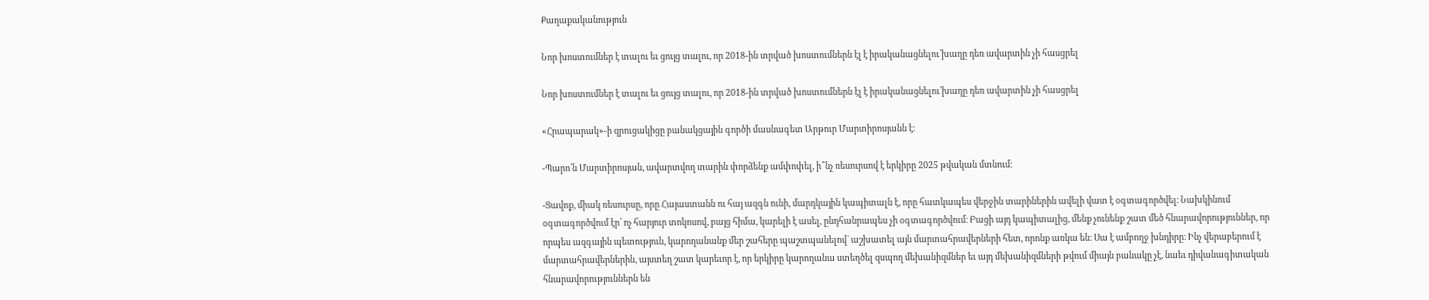Քաղաքականություն

Նոր խոստումներ է տալու եւ ցույց տալու, որ 2018-ին տրված խոստումներն էլ է իրականացնելու`խաղը դեռ ավարտին չի հասցրել

Նոր խոստումներ է տալու եւ ցույց տալու, որ 2018-ին տրված խոստումներն էլ է իրականացնելու`խաղը դեռ ավարտին չի հասցրել

«Հրապարակ»-ի զրուցակիցը բանակցային գործի մասնագետ Արթուր Մարտիրոսյանն է։

-Պարո՛ն Մարտիրոսյան, ավարտվող տարին փորձենք ամփոփել, ի՞նչ ռեսուրսով է երկիրը 2025 թվական մտնում։

-Ցավոք, միակ ռեսուրսը, որը Հայաստանն ու հայ ազգն ունի, մարդկային կապիտալն է, որը հատկապես վերջին տարիներին ավելի վատ է օգտագործվել։ Նախկինում օգտագործվում էր՝ ոչ հարյուր տոկոսով, բայց հիմա, կարելի է ասել, ընդհանրապես չի օգտագործվում։ Բացի այդ կապիտալից, մենք չունենք շատ մեծ հնարավորություններ, որ որպես ազգային պետություն, կարողանանք մեր շահերը պաշտպանելով` աշխատել այն մարտահրավերների հետ, որոնք առկա են։ Սա է ամբողջ խնդիրը։ Ինչ վերաբերում է մարտահրավերներին, այստեղ շատ կարեւոր է, որ երկիրը կարողանա ստեղծել զսպող մեխանիզմներ եւ այդ մեխանիզմների թվում միայն բանակը չէ, նաեւ դիվանագիտական հնարավորություններն են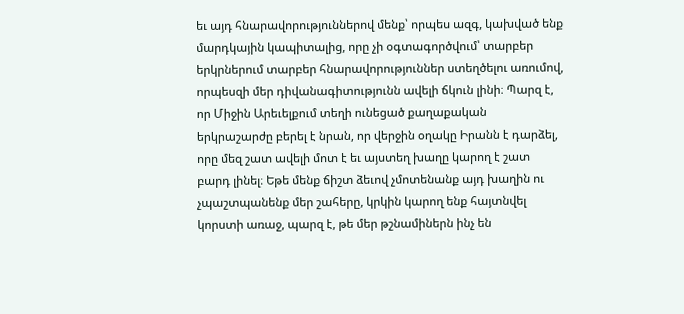եւ այդ հնարավորություններով մենք՝ որպես ազգ, կախված ենք մարդկային կապիտալից, որը չի օգտագործվում՝ տարբեր երկրներում տարբեր հնարավորություններ ստեղծելու առումով, որպեսզի մեր դիվանագիտությունն ավելի ճկուն լինի։ Պարզ է, որ Միջին Արեւելքում տեղի ունեցած քաղաքական երկրաշարժը բերել է նրան, որ վերջին օղակը Իրանն է դարձել, որը մեզ շատ ավելի մոտ է եւ այստեղ խաղը կարող է շատ բարդ լինել։ Եթե մենք ճիշտ ձեւով չմոտենանք այդ խաղին ու չպաշտպանենք մեր շահերը, կրկին կարող ենք հայտնվել կորստի առաջ, պարզ է, թե մեր թշնամիներն ինչ են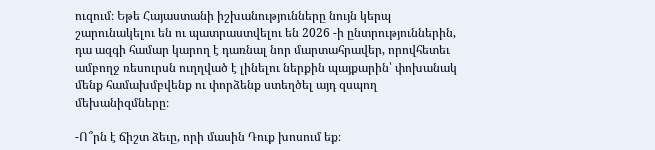ուզում։ Եթե Հայաստանի իշխանությունները նույն կերպ շարունակելու են ու պատրաստվելու են 2026 -ի ընտրություններին, դա ազգի համար կարող է դառնալ նոր մարտահրավեր, որովհետեւ ամբողջ ռեսուրսն ուղղված է լինելու ներքին պայքարին՝ փոխանակ մենք համախմբվենք ու փորձենք ստեղծել այդ զսպող մեխանիզմները։

-Ո՞րն է ճիշտ ձեւը, որի մասին Դուք խոսում եք։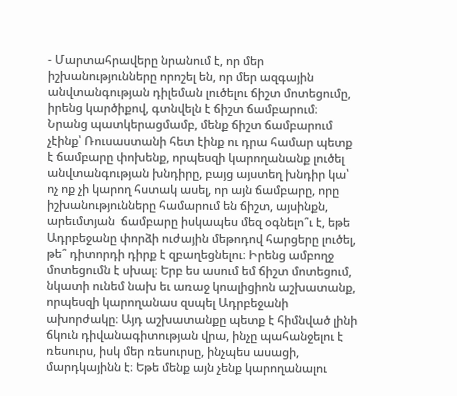- Մարտահրավերը նրանում է, որ մեր իշխանությունները որոշել են, որ մեր ազգային անվտանգության դիլեման լուծելու ճիշտ մոտեցումը, իրենց կարծիքով, գտնվելն է ճիշտ ճամբարում։ Նրանց պատկերացմամբ, մենք ճիշտ ճամբարում չէինք՝ Ռուսաստանի հետ էինք ու դրա համար պետք է ճամբարը փոխենք, որպեսզի կարողանանք լուծել անվտանգության խնդիրը, բայց այստեղ խնդիր կա՝ ոչ ոք չի կարող հստակ ասել, որ այն ճամբարը, որը իշխանությունները համարում են ճիշտ, այսինքն, արեւմտյան  ճամբարը իսկապես մեզ օգնելո՞ւ է, եթե Ադրբեջանը փորձի ուժային մեթոդով հարցերը լուծել, թե՞ դիտորդի դիրք է զբաղեցնելու։ Իրենց ամբողջ մոտեցումն է սխալ։ Երբ ես ասում եմ ճիշտ մոտեցում, նկատի ունեմ նախ եւ առաջ կոալիցիոն աշխատանք, որպեսզի կարողանաս զսպել Ադրբեջանի ախորժակը։ Այդ աշխատանքը պետք է հիմնված լինի ճկուն դիվանագիտության վրա, ինչը պահանջելու է ռեսուրս, իսկ մեր ռեսուրսը, ինչպես ասացի, մարդկայինն է։ Եթե մենք այն չենք կարողանալու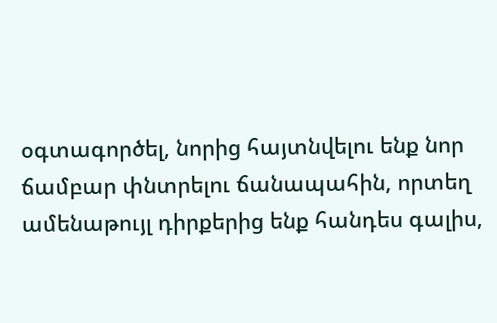օգտագործել, նորից հայտնվելու ենք նոր ճամբար փնտրելու ճանապահին, որտեղ ամենաթույլ դիրքերից ենք հանդես գալիս,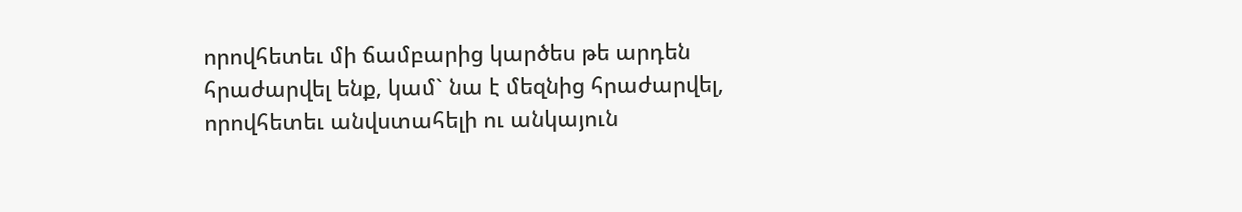որովհետեւ մի ճամբարից կարծես թե արդեն հրաժարվել ենք, կամ` նա է մեզնից հրաժարվել,  որովհետեւ անվստահելի ու անկայուն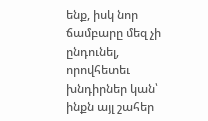ենք, իսկ նոր ճամբարը մեզ չի ընդունել, որովհետեւ խնդիրներ կան՝ ինքն այլ շահեր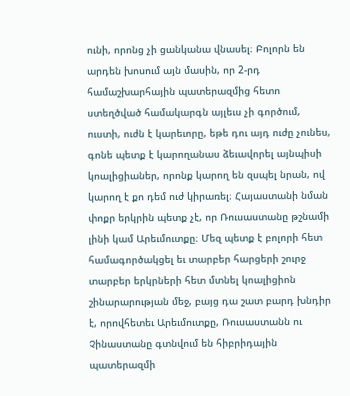ունի, որոնց չի ցանկանա վնասել։ Բոլորն են արդեն խոսում այն մասին, որ 2-րդ համաշխարհային պատերազմից հետո ստեղծված համակարգն այլեւս չի գործում, ուստի, ուժն է կարեւորը, եթե դու այդ ուժը չունես, գոնե պետք է կարողանաս ձեւավորել այնպիսի կոալիցիաներ, որոնք կարող են զսպել նրան, ով կարող է քո դեմ ուժ կիրառել։ Հայաստանի նման փոքր երկրին պետք չէ, որ Ռուսաստանը թշնամի լինի կամ Արեւմուտքը։ Մեզ պետք է բոլորի հետ համագործակցել եւ տարբեր հարցերի շուրջ տարբեր երկրների հետ մտնել կոալիցիոն շինարարության մեջ, բայց դա շատ բարդ խնդիր է, որովհետեւ Արեւմուտքը, Ռուսաստանն ու Չինաստանը գտնվում են հիբրիդային պատերազմի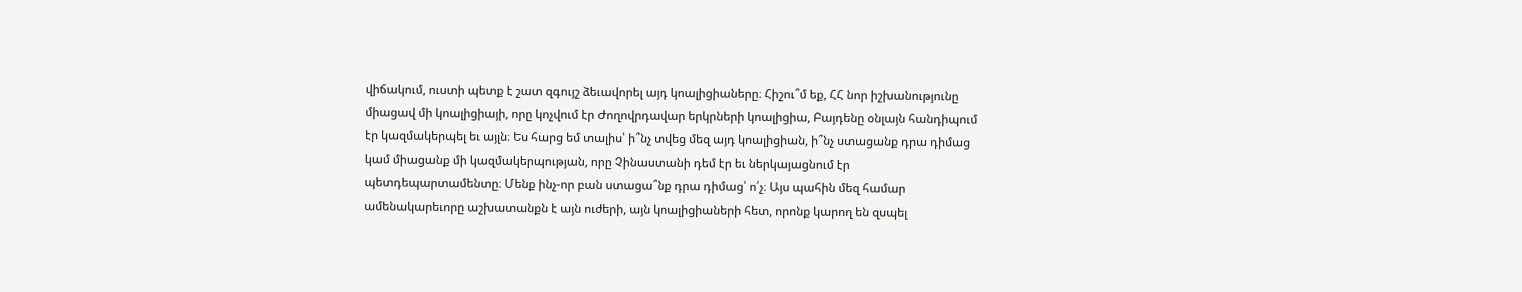վիճակում, ուստի պետք է շատ զգույշ ձեւավորել այդ կոալիցիաները։ Հիշու՞մ եք, ՀՀ նոր իշխանությունը միացավ մի կոալիցիայի, որը կոչվում էր Ժողովրդավար երկրների կոալիցիա, Բայդենը օնլայն հանդիպում էր կազմակերպել եւ այլն։ Ես հարց եմ տալիս՝ ի՞նչ տվեց մեզ այդ կոալիցիան, ի՞նչ ստացանք դրա դիմաց կամ միացանք մի կազմակերպության, որը Չինաստանի դեմ էր եւ ներկայացնում էր պետդեպարտամենտը։ Մենք ինչ-որ բան ստացա՞նք դրա դիմաց՝ ո՛չ։ Այս պահին մեզ համար ամենակարեւորը աշխատանքն է այն ուժերի, այն կոալիցիաների հետ, որոնք կարող են զսպել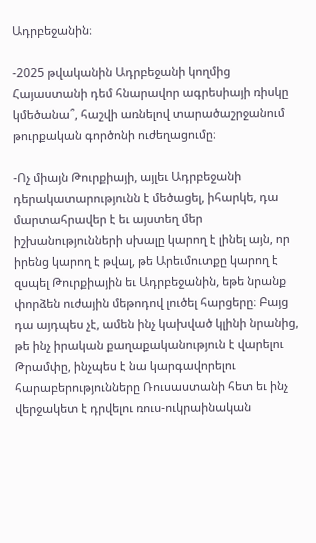Ադրբեջանին։

-2025 թվականին Ադրբեջանի կողմից Հայաստանի դեմ հնարավոր ագրեսիայի ռիսկը կմեծանա՞, հաշվի առնելով տարածաշրջանում թուրքական գործոնի ուժեղացումը։

-Ոչ միայն Թուրքիայի, այլեւ Ադրբեջանի դերակատարությունն է մեծացել, իհարկե, դա մարտահրավեր է եւ այստեղ մեր իշխանությունների սխալը կարող է լինել այն, որ իրենց կարող է թվալ, թե Արեւմուտքը կարող է զսպել Թուրքիային եւ Ադրբեջանին, եթե նրանք փորձեն ուժային մեթոդով լուծել հարցերը։ Բայց դա այդպես չէ, ամեն ինչ կախված կլինի նրանից, թե ինչ իրական քաղաքականություն է վարելու Թրամփը, ինչպես է նա կարգավորելու հարաբերությունները Ռուսաստանի հետ եւ ինչ վերջակետ է դրվելու ռուս-ուկրաինական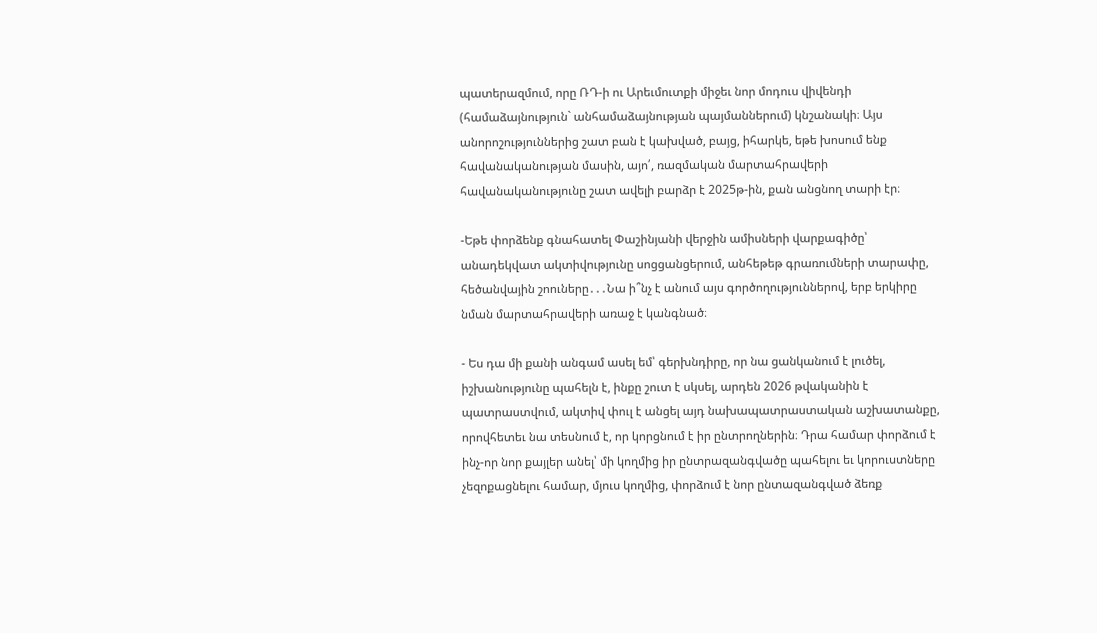պատերազմում, որը ՌԴ-ի ու Արեւմուտքի միջեւ նոր մոդուս վիվենդի (համաձայնություն` անհամաձայնության պայմաններում) կնշանակի։ Այս անորոշություններից շատ բան է կախված, բայց, իհարկե, եթե խոսում ենք հավանականության մասին, այո՛, ռազմական մարտահրավերի հավանականությունը շատ ավելի բարձր է 2025թ-ին, քան անցնող տարի էր։

-Եթե փորձենք գնահատել Փաշինյանի վերջին ամիսների վարքագիծը՝ անադեկվատ ակտիվությունը սոցցանցերում, անհեթեթ գրառումների տարափը, հեծանվային շոուները․․․Նա ի՞նչ է անում այս գործողություններով, երբ երկիրը նման մարտահրավերի առաջ է կանգնած։

- Ես դա մի քանի անգամ ասել եմ՝ գերխնդիրը, որ նա ցանկանում է լուծել, իշխանությունը պահելն է, ինքը շուտ է սկսել, արդեն 2026 թվականին է պատրաստվում, ակտիվ փուլ է անցել այդ նախապատրաստական աշխատանքը, որովհետեւ նա տեսնում է, որ կորցնում է իր ընտրողներին։ Դրա համար փորձում է ինչ-որ նոր քայլեր անել՝ մի կողմից իր ընտրազանգվածը պահելու եւ կորուստները չեզոքացնելու համար, մյուս կողմից, փորձում է նոր ընտազանգված ձեռք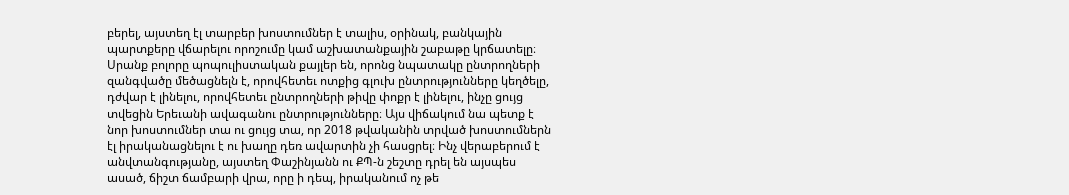բերել, այստեղ էլ տարբեր խոստումներ է տալիս, օրինակ, բանկային պարտքերը վճարելու որոշումը կամ աշխատանքային շաբաթը կրճատելը։ Սրանք բոլորը պոպուլիստական քայլեր են, որոնց նպատակը ընտրողների զանգվածը մեծացնելն է, որովհետեւ ոտքից գլուխ ընտրությունները կեղծելը, դժվար է լինելու, որովհետեւ ընտրողների թիվը փոքր է լինելու, ինչը ցույց տվեցին Երեւանի ավագանու ընտրությունները։ Այս վիճակում նա պետք է նոր խոստումներ տա ու ցույց տա, որ 2018 թվականին տրված խոստումներն էլ իրականացնելու է ու խաղը դեռ ավարտին չի հասցրել։ Ինչ վերաբերում է անվտանգությանը, այստեղ Փաշինյանն ու ՔՊ-ն շեշտը դրել են այսպես ասած, ճիշտ ճամբարի վրա, որը ի դեպ, իրականում ոչ թե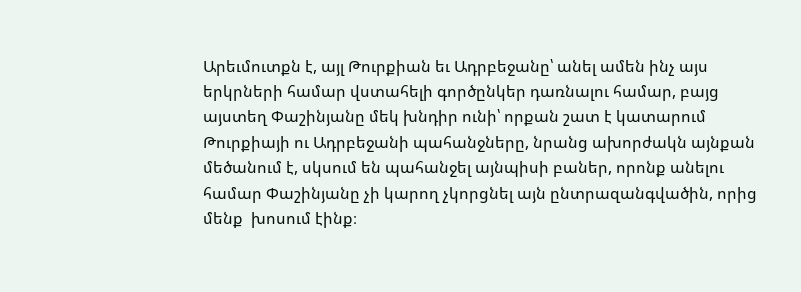Արեւմուտքն է, այլ Թուրքիան եւ Ադրբեջանը՝ անել ամեն ինչ այս երկրների համար վստահելի գործընկեր դառնալու համար, բայց այստեղ Փաշինյանը մեկ խնդիր ունի՝ որքան շատ է կատարում Թուրքիայի ու Ադրբեջանի պահանջները, նրանց ախորժակն այնքան մեծանում է, սկսում են պահանջել այնպիսի բաներ, որոնք անելու համար Փաշինյանը չի կարող չկորցնել այն ընտրազանգվածին, որից մենք  խոսում էինք։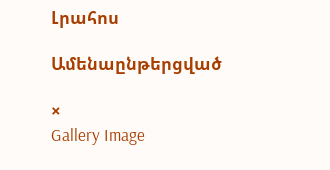Լրահոս

Ամենաընթերցված

×
Gallery Image